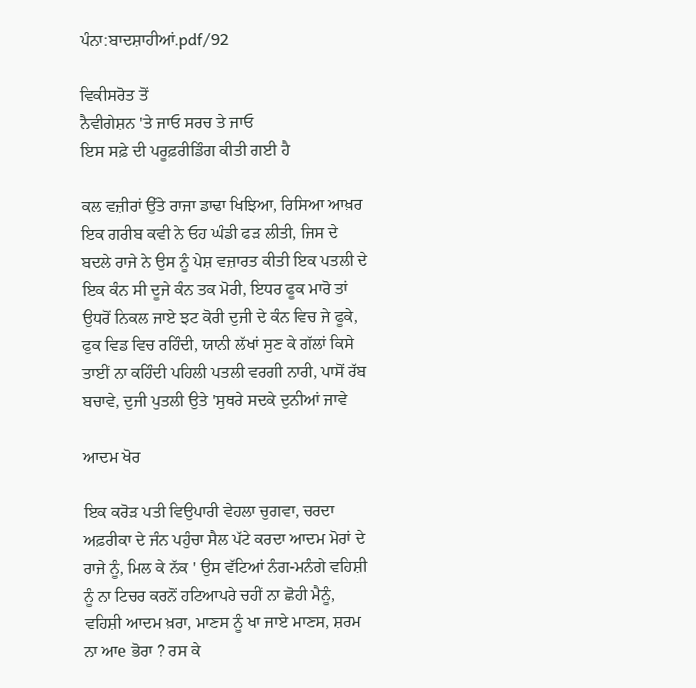ਪੰਨਾ:ਬਾਦਸ਼ਾਹੀਆਂ.pdf/92

ਵਿਕੀਸਰੋਤ ਤੋਂ
ਨੈਵੀਗੇਸ਼ਨ 'ਤੇ ਜਾਓ ਸਰਚ ਤੇ ਜਾਓ
ਇਸ ਸਫ਼ੇ ਦੀ ਪਰੂਫ਼ਰੀਡਿੰਗ ਕੀਤੀ ਗਈ ਹੈ

ਕਲ ਵਜ਼ੀਰਾਂ ਉੱਤੇ ਰਾਜਾ ਡਾਢਾ ਖਿਝਿਆ, ਰਿਸਿਆ ਆਖ਼ਰ ਇਕ ਗਰੀਬ ਕਵੀ ਨੇ ਓਹ ਘੰਡੀ ਫੜ ਲੀਤੀ, ਜਿਸ ਦੇ ਬਦਲੇ ਰਾਜੇ ਨੇ ਉਸ ਨੂੰ ਪੇਸ਼ ਵਜ਼ਾਰਤ ਕੀਤੀ ਇਕ ਪਤਲੀ ਦੇ ਇਕ ਕੰਨ ਸੀ ਦੂਜੇ ਕੰਨ ਤਕ ਮੋਰੀ, ਇਧਰ ਫੂਕ ਮਾਰੋ ਤਾਂ ਉਧਰੋਂ ਨਿਕਲ ਜਾਏ ਝਟ ਕੋਰੀ ਦੁਜੀ ਦੇ ਕੰਨ ਵਿਚ ਜੇ ਫੂਕੇ, ਫੁਕ ਵਿਡ ਵਿਚ ਰਹਿੰਦੀ, ਯਾਨੀ ਲੱਖਾਂ ਸੁਣ ਕੇ ਗੱਲਾਂ ਕਿਸੇ ਤਾਈਂ ਨਾ ਕਹਿੰਦੀ ਪਹਿਲੀ ਪਤਲੀ ਵਰਗੀ ਨਾਰੀ, ਪਾਸੋਂ ਰੱਬ ਬਚਾਵੇ, ਦੁਜੀ ਪੁਤਲੀ ਉਤੇ 'ਸੁਥਰੇ ਸਦਕੇ ਦੁਨੀਆਂ ਜਾਵੇ

ਆਦਮ ਖੋਰ

ਇਕ ਕਰੋੜ ਪਤੀ ਵਿਉਪਾਰੀ ਵੇਹਲਾ ਚੁਗਵਾ, ਚਰਦਾ ਅਫ਼ਰੀਕਾ ਦੇ ਜੰਨ ਪਹੁੰਚਾ ਸੈਲ ਪੱਟੇ ਕਰਦਾ ਆਦਮ ਮੋਰਾਂ ਦੇ ਰਾਜੇ ਨੂੰ, ਮਿਲ ਕੇ ਨੱਕ ' ਉਸ ਵੱਟਿਆਂ ਨੰਗ-ਮਨੰਗੇ ਵਹਿਸ਼ੀ ਨੂੰ ਨਾ ਟਿਚਰ ਕਰਨੋਂ ਹਟਿਆਪਰੇ ਚਹੀਂ ਨਾ ਛੋਹੀ ਮੈਨੂੰ, ਵਹਿਸ਼ੀ ਆਦਮ ਖ਼ਰਾ, ਮਾਣਸ ਨੂੰ ਖਾ ਜਾਏ ਮਾਣਸ, ਸ਼ਰਮ ਨਾ ਆe ਭੋਰਾ ? ਰਸ ਕੇ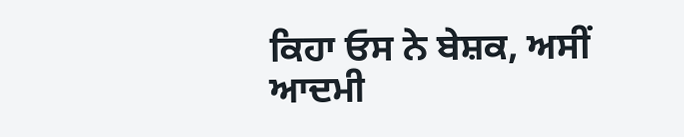ਕਿਹਾ ਓਸ ਨੇ ਬੇਸ਼ਕ, ਅਸੀਂ ਆਦਮੀ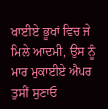ਖਾਈਏ ਭੂਖਾਂ ਵਿਚ ਜੇ ਮਿਲੇ ਆਦਮੀ, ਉਸ ਨੂੰ ਮਾਰ ਮੁਕਾਈਏ ਐਪਰ ਤੁਸੀਂ ਸੁਣਾਓ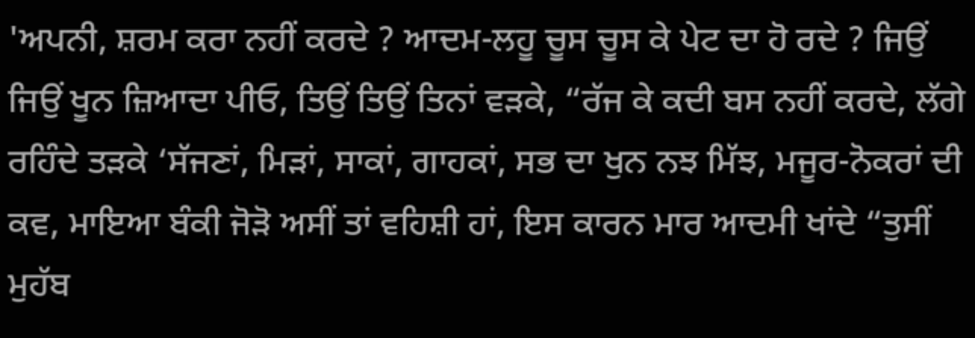'ਅਪਨੀ, ਸ਼ਰਮ ਕਰਾ ਨਹੀਂ ਕਰਦੇ ? ਆਦਮ-ਲਹੂ ਚੂਸ ਚੂਸ ਕੇ ਪੇਟ ਦਾ ਹੋ ਰਦੇ ? ਜਿਉਂ ਜਿਉਂ ਖੂਨ ਜ਼ਿਆਦਾ ਪੀਓ, ਤਿਉਂ ਤਿਉਂ ਤਿਨਾਂ ਵੜਕੇ, “ਰੱਜ ਕੇ ਕਦੀ ਬਸ ਨਹੀਂ ਕਰਦੇ, ਲੱਗੇ ਰਹਿੰਦੇ ਤੜਕੇ ‘ਸੱਜਣਾਂ, ਮਿੜਾਂ, ਸਾਕਾਂ, ਗਾਹਕਾਂ, ਸਭ ਦਾ ਖੁਨ ਨਝ ਮਿੱਝ, ਮਜੂਰ-ਨੋਕਰਾਂ ਦੀ ਕਵ, ਮਾਇਆ ਬੰਕੀ ਜੋੜੋ ਅਸੀਂ ਤਾਂ ਵਹਿਸ਼ੀ ਹਾਂ, ਇਸ ਕਾਰਨ ਮਾਰ ਆਦਮੀ ਖਾਂਦੇ “ਤੁਸੀਂ ਮੁਹੱਬ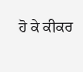ਹੋ ਕੇ ਕੀਕਰ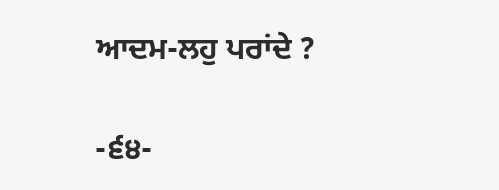ਆਦਮ-ਲਹੁ ਪਰਾਂਦੇ ?

-੬੪-